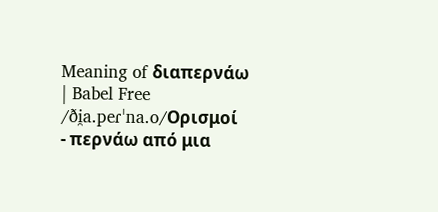Meaning of διαπερνάω | Babel Free
/ði̯a.peɾˈna.o/Ορισμοί
- περνάω από μια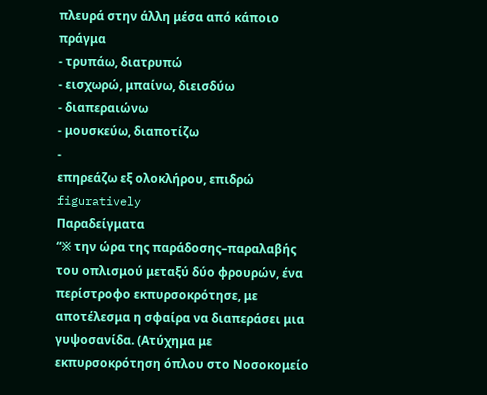πλευρά στην άλλη μέσα από κάποιο πράγμα
- τρυπάω, διατρυπώ
- εισχωρώ, μπαίνω, διεισδύω
- διαπεραιώνω
- μουσκεύω, διαποτίζω
-
επηρεάζω εξ ολοκλήρου, επιδρώ figuratively
Παραδείγματα
“※ την ώρα της παράδοσης–παραλαβής του οπλισμού μεταξύ δύο φρουρών, ένα περίστροφο εκπυρσοκρότησε, με αποτέλεσμα η σφαίρα να διαπεράσει μια γυψοσανίδα. (Ατύχημα με εκπυρσοκρότηση όπλου στο Νοσοκομείο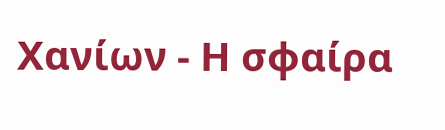Χανίων - Η σφαίρα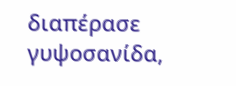διαπέρασε γυψοσανίδα,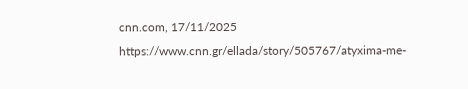cnn.com, 17/11/2025 https://www.cnn.gr/ellada/story/505767/atyxima-me-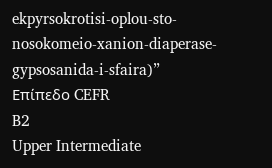ekpyrsokrotisi-oplou-sto-nosokomeio-xanion-diaperase-gypsosanida-i-sfaira)”
Επίπεδο CEFR
B2
Upper Intermediate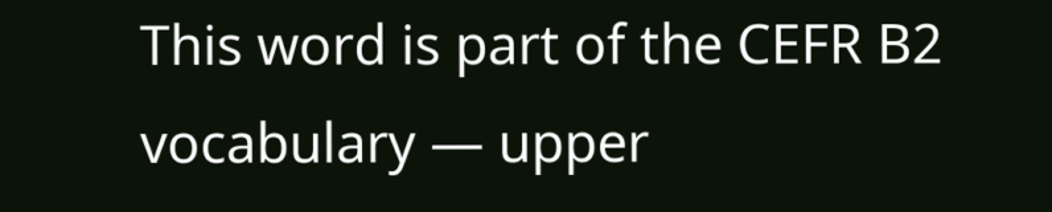This word is part of the CEFR B2 vocabulary — upper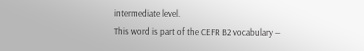intermediate level.
This word is part of the CEFR B2 vocabulary —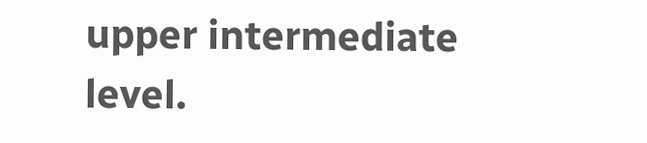upper intermediate level.